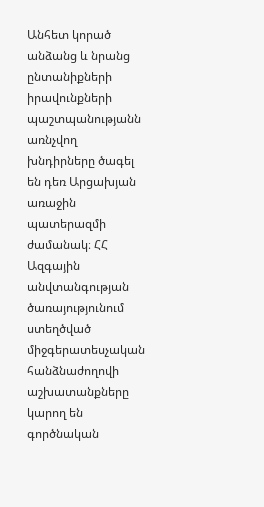Անհետ կորած անձանց և նրանց ընտանիքների իրավունքների պաշտպանությանն առնչվող խնդիրները ծագել են դեռ Արցախյան առաջին պատերազմի ժամանակ։ ՀՀ Ազգային անվտանգության ծառայությունում ստեղծված միջգերատեսչական հանձնաժողովի աշխատանքները կարող են գործնական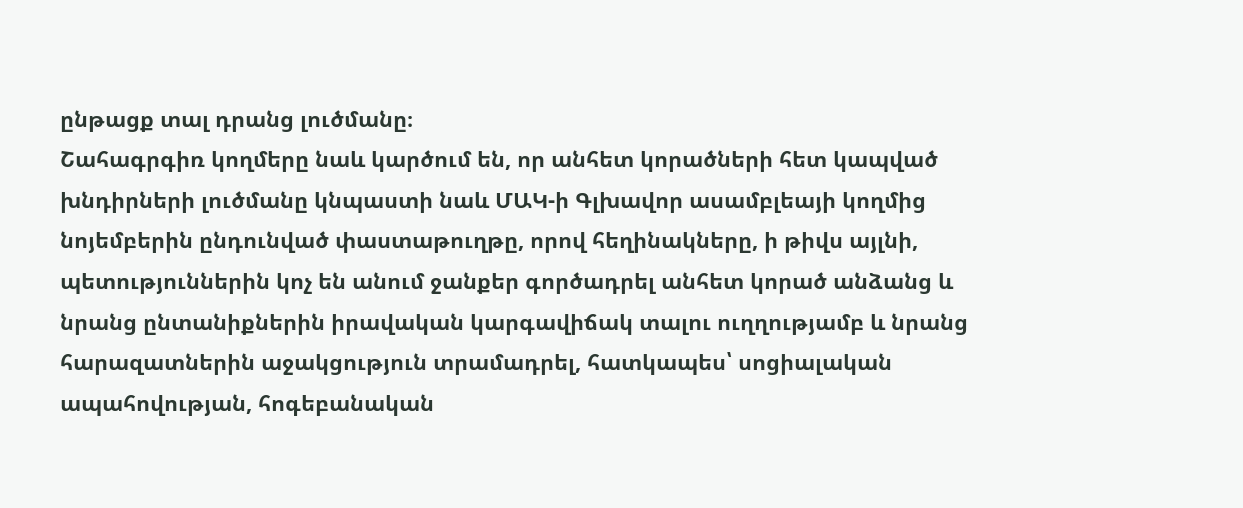ընթացք տալ դրանց լուծմանը։
Շահագրգիռ կողմերը նաև կարծում են, որ անհետ կորածների հետ կապված խնդիրների լուծմանը կնպաստի նաև ՄԱԿ-ի Գլխավոր ասամբլեայի կողմից նոյեմբերին ընդունված փաստաթուղթը, որով հեղինակները, ի թիվս այլնի, պետություններին կոչ են անում ջանքեր գործադրել անհետ կորած անձանց և նրանց ընտանիքներին իրավական կարգավիճակ տալու ուղղությամբ և նրանց հարազատներին աջակցություն տրամադրել, հատկապես՝ սոցիալական ապահովության, հոգեբանական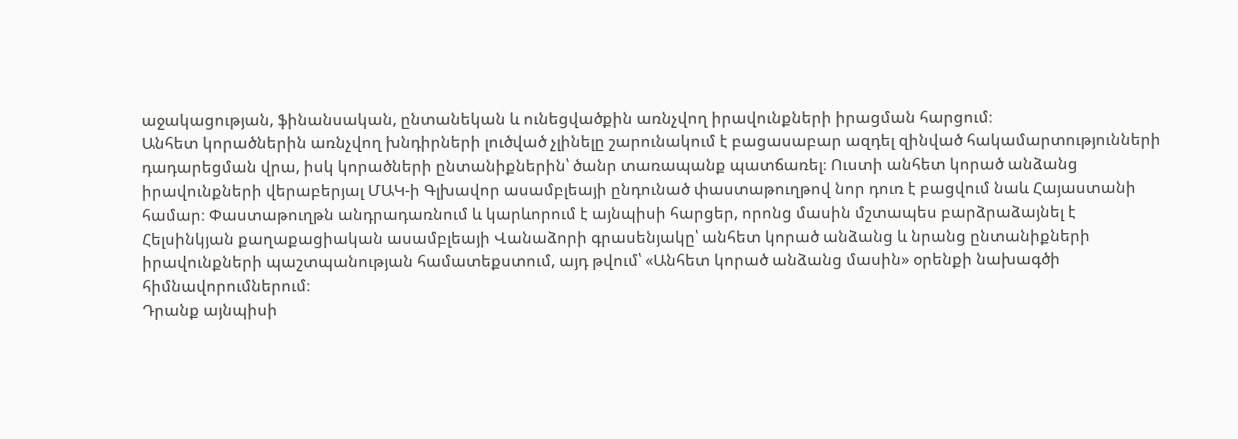աջակացության, ֆինանսական, ընտանեկան և ունեցվածքին առնչվող իրավունքների իրացման հարցում։
Անհետ կորածներին առնչվող խնդիրների լուծված չլինելը շարունակում է բացասաբար ազդել զինված հակամարտությունների դադարեցման վրա, իսկ կորածների ընտանիքներին՝ ծանր տառապանք պատճառել։ Ուստի անհետ կորած անձանց իրավունքների վերաբերյալ ՄԱԿ-ի Գլխավոր ասամբլեայի ընդունած փաստաթուղթով նոր դուռ է բացվում նաև Հայաստանի համար։ Փաստաթուղթն անդրադառնում և կարևորում է այնպիսի հարցեր, որոնց մասին մշտապես բարձրաձայնել է Հելսինկյան քաղաքացիական ասամբլեայի Վանաձորի գրասենյակը՝ անհետ կորած անձանց և նրանց ընտանիքների իրավունքների պաշտպանության համատեքստում, այդ թվում՝ «Անհետ կորած անձանց մասին» օրենքի նախագծի հիմնավորումներում։
Դրանք այնպիսի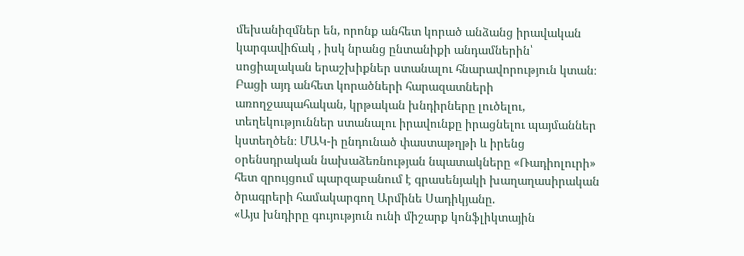մեխանիզմներ են, որոնք անհետ կորած անձանց իրավական կարգավիճակ , իսկ նրանց ընտանիքի անդամներին՝ սոցիալական երաշխիքներ ստանալու հնարավորություն կտան։ Բացի այդ անհետ կորածների հարազատների առողջապահական, կրթական խնդիրները լուծելու, տեղեկություններ ստանալու իրավունքը իրացնելու պայմաններ կստեղծեն։ ՄԱԿ-ի ընդունած փաստաթղթի և իրենց օրենսդրական նախաձեռնության նպատակները «Ռադիոլուրի» հետ զրույցում պարզաբանում է գրասենյակի խաղաղասիրական ծրագրերի համակարգող Արմինե Սադիկյանը.
«Այս խնդիրը գույություն ունի միշարք կոնֆլիկտային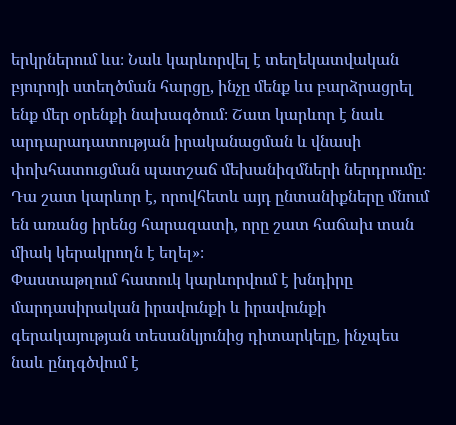երկրներում ևս։ Նաև կարևորվել է տեղեկատվական բյուրոյի ստեղծման հարցը, ինչը մենք ևս բարձրացրել ենք մեր օրենքի նախագծում։ Շատ կարևոր է նաև արդարադատության իրականացման և վնասի փոխհատուցման պատշաճ մեխանիզմների ներդրումը։ Դա շատ կարևոր է, որովհետև այդ ընտանիքները մնում են առանց իրենց հարազատի, որը շատ հաճախ տան միակ կերակրողն է եղել»։
Փաստաթղում հատուկ կարևորվում է խնդիրը մարդասիրական իրավունքի և իրավունքի գերակայության տեսանկյունից դիտարկելը, ինչպես նաև ընդգծվում է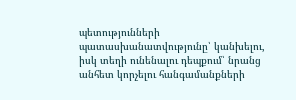պետությունների պատասխանատվությունը՝ կանխելու, իսկ տեղի ունենալու դեպքում՝ նրանց անհետ կորչելու հանգամանքների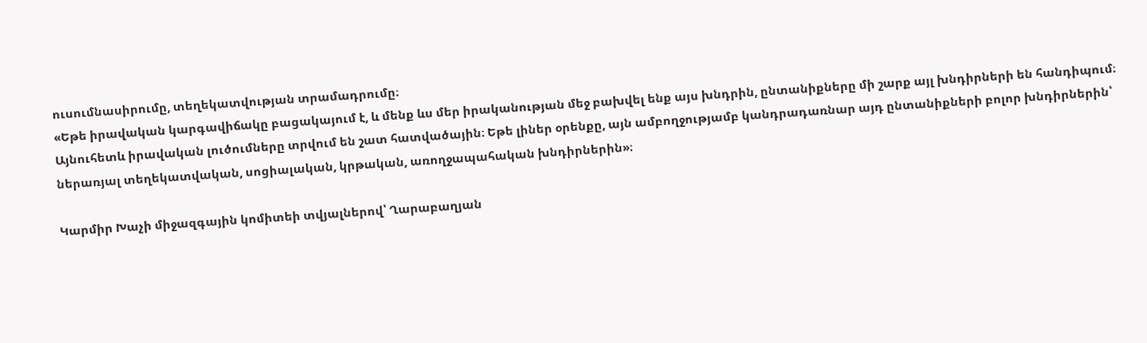ուսումնասիրումը, տեղեկատվության տրամադրումը։
«Եթե իրավական կարգավիճակը բացակայում է, և մենք ևս մեր իրականության մեջ բախվել ենք այս խնդրին, ընտանիքները մի շարք այլ խնդիրների են հանդիպում։ Այնուհետև իրավական լուծումները տրվում են շատ հատվածային։ Եթե լիներ օրենքը, այն ամբողջությամբ կանդրադառնար այդ ընտանիքների բոլոր խնդիրներին՝ ներառյալ տեղեկատվական, սոցիալական, կրթական, առողջապահական խնդիրներին»։

Կարմիր Խաչի միջազգային կոմիտեի տվյալներով՝ Ղարաբաղյան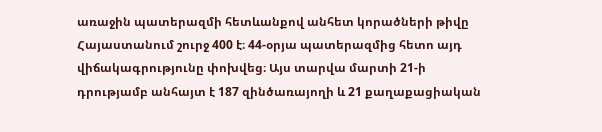առաջին պատերազմի հետևանքով անհետ կորածների թիվը Հայաստանում շուրջ 400 է։ 44-օրյա պատերազմից հետո այդ վիճակագրությունը փոխվեց։ Այս տարվա մարտի 21-ի դրությամբ անհայտ է 187 զինծառայողի և 21 քաղաքացիական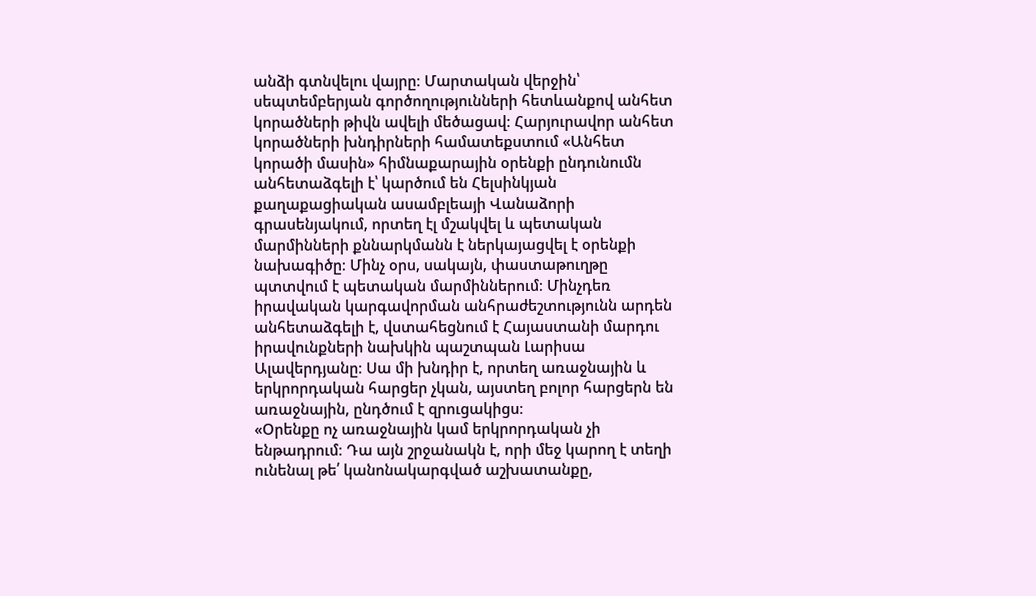անձի գտնվելու վայրը։ Մարտական վերջին՝ սեպտեմբերյան գործողությունների հետևանքով անհետ կորածների թիվն ավելի մեծացավ։ Հարյուրավոր անհետ կորածների խնդիրների համատեքստում «Անհետ կորածի մասին» հիմնաքարային օրենքի ընդունումն անհետաձգելի է՝ կարծում են Հելսինկյան քաղաքացիական ասամբլեայի Վանաձորի գրասենյակում, որտեղ էլ մշակվել և պետական մարմինների քննարկմանն է ներկայացվել է օրենքի նախագիծը։ Մինչ օրս, սակայն, փաստաթուղթը պտտվում է պետական մարմիններում։ Մինչդեռ իրավական կարգավորման անհրաժեշտությունն արդեն անհետաձգելի է, վստահեցնում է Հայաստանի մարդու իրավունքների նախկին պաշտպան Լարիսա Ալավերդյանը։ Սա մի խնդիր է, որտեղ առաջնային և երկրորդական հարցեր չկան, այստեղ բոլոր հարցերն են առաջնային, ընդծում է զրուցակիցս։
«Օրենքը ոչ առաջնային կամ երկրորդական չի ենթադրում։ Դա այն շրջանակն է, որի մեջ կարող է տեղի ունենալ թե՛ կանոնակարգված աշխատանքը,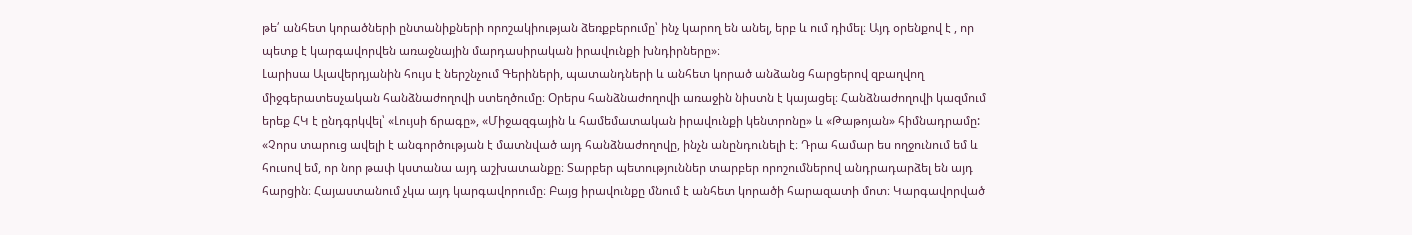թե՛ անհետ կորածների ընտանիքների որոշակիության ձեռքբերումը՝ ինչ կարող են անել, երբ և ում դիմել։ Այդ օրենքով է , որ պետք է կարգավորվեն առաջնային մարդասիրական իրավունքի խնդիրները»։
Լարիսա Ալավերդյանին հույս է ներշնչում Գերիների, պատանդների և անհետ կորած անձանց հարցերով զբաղվող միջգերատեսչական հանձնաժողովի ստեղծումը։ Օրերս հանձնաժողովի առաջին նիստն է կայացել։ Հանձնաժողովի կազմում երեք ՀԿ է ընդգրկվել՝ «Լույսի ճրագը», «Միջազգային և համեմատական իրավունքի կենտրոնը» և «Թաթոյան» հիմնադրամը:
«Չորս տարուց ավելի է անգործության է մատնված այդ հանձնաժողովը, ինչն անընդունելի է։ Դրա համար ես ողջունում եմ և հուսով եմ, որ նոր թափ կստանա այդ աշխատանքը։ Տարբեր պետություններ տարբեր որոշումներով անդրադարձել են այդ հարցին։ Հայաստանում չկա այդ կարգավորումը։ Բայց իրավունքը մնում է անհետ կորածի հարազատի մոտ։ Կարգավորված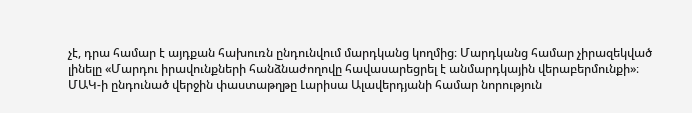չէ, դրա համար է այդքան հախուռն ընդունվում մարդկանց կողմից։ Մարդկանց համար չիրազեկված լինելը «Մարդու իրավունքների հանձնաժողովը հավասարեցրել է անմարդկային վերաբերմունքի»։
ՄԱԿ-ի ընդունած վերջին փաստաթղթը Լարիսա Ալավերդյանի համար նորություն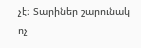չէ։ Տարիներ շարունակ ոչ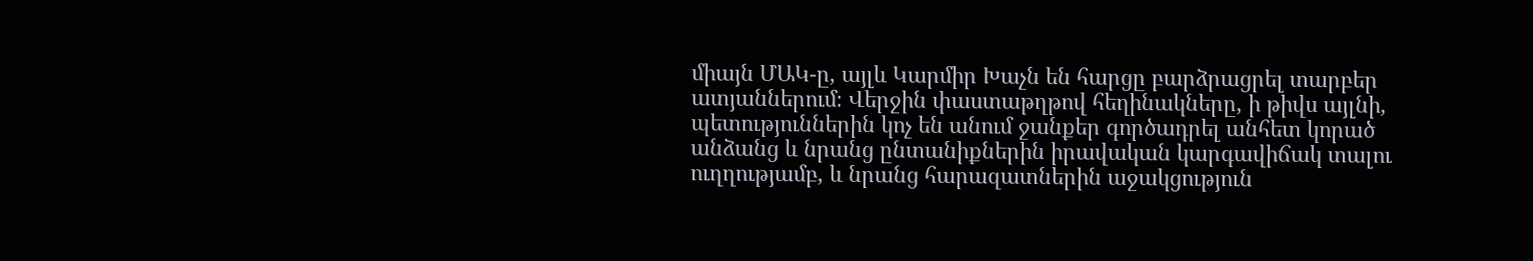միայն ՄԱԿ-ը, այլև Կարմիր Խաչն են հարցը բարձրացրել տարբեր ատյաններում։ Վերջին փաստաթղթով հեղինակները, ի թիվս այլնի, պետություններին կոչ են անում ջանքեր գործադրել անհետ կորած անձանց և նրանց ընտանիքներին իրավական կարգավիճակ տալու ուղղությամբ, և նրանց հարազատներին աջակցություն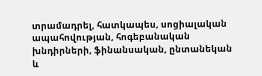տրամադրել, հատկապես, սոցիալական ապահովության, հոգեբանական խնդիրների, ֆինանսական, ընտանեկան և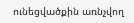ունեցվածքին առնչվող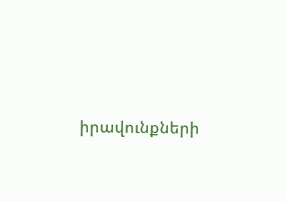իրավունքների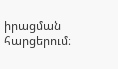իրացման հարցերում։